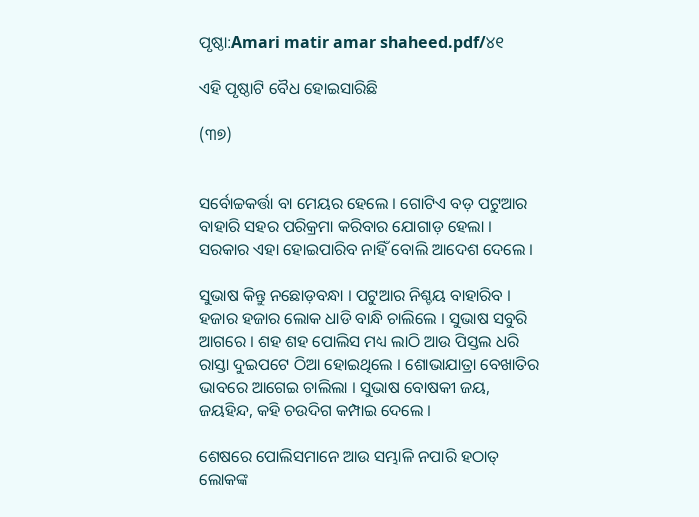ପୃଷ୍ଠା:Amari matir amar shaheed.pdf/୪୧

ଏହି ପୃଷ୍ଠାଟି ବୈଧ ହୋଇସାରିଛି

(୩୭)


ସର୍ବୋଚ୍ଚକର୍ତ୍ତା ବା ମେୟର ହେଲେ । ଗୋଟିଏ ବଡ଼ ପଟୁଆର ବାହାରି ସହର ପରିକ୍ରମା କରିବାର ଯୋଗାଡ଼ ହେଲା । ସରକାର ଏହା ହୋଇପାରିବ ନାହିଁ ବୋଲି ଆଦେଶ ଦେଲେ ।

ସୁଭାଷ କିନ୍ତୁ ନ‌ଛୋଡ଼ବନ୍ଧା । ପଟୁଆର ନିଶ୍ଚୟ ବାହାରିବ । ହଜାର ହଜାର ଲୋକ ଧାଡି ବାନ୍ଧି ଚାଲିଲେ । ସୁଭାଷ ସବୁରି ଆଗରେ । ଶହ ଶହ ପୋଲିସ ମଧ୍ୟ ଲାଠି ଆଉ ପିସ୍ତଲ ଧରି ରାସ୍ତା ଦୁଇପଟେ ଠିଆ ହୋଇଥିଲେ । ଶୋଭାଯାତ୍ରା ବେଖାତିର ଭାବରେ ଆଗେଇ ଚାଲିଲା । ସୁଭାଷ ବୋଷକୀ ଜୟ, ଜୟହିନ୍ଦ, କହି ଚଉଦିଗ କମ୍ପାଇ ଦେଲେ ।

ଶେଷରେ ପୋଲିସମାନେ ଆଉ ସମ୍ଭାଳି ନପାରି ହଠାତ୍ ଲୋକଙ୍କ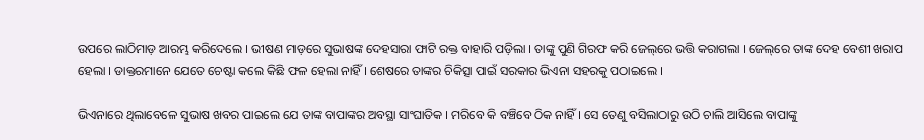ଉପରେ ଲାଠିମାଡ଼ ଆରମ୍ଭ କରିଦେଲେ । ଭୀଷଣ ମାଡ଼ରେ ସୁଭାଷଙ୍କ ଦେହସାରା ଫାଟି ରକ୍ତ ବାହାରି ପଡ଼ିଲା । ତାଙ୍କୁ ପୁଣି ଗିରଫ କରି ଜେଲ୍‌ରେ ଭତ୍ତି କରାଗଲା । ଜେଲ୍‌ରେ ତାଙ୍କ ଦେହ ବେଶୀ ଖରାପ ହେଲା । ଡାକ୍ତରମାନେ ଯେତେ ଚେଷ୍ଟା କଲେ କିଛି ଫଳ ହେଲା ନାହିଁ । ଶେଷରେ ତାଙ୍କର ଚିକିତ୍ସା ପାଇଁ ସରକାର ଭିଏନା ସହରକୁ ପଠାଇଲେ ।

ଭିଏନାରେ ଥିଲାବେଳେ ସୁଭାଷ ଖବର ପାଇଲେ ଯେ ତାଙ୍କ ବାପାଙ୍କର ଅବସ୍ଥା ସାଂଘାତିକ । ମରିବେ କି ବଞ୍ଚିବେ ଠିକ ନାହିଁ । ସେ ତେଣୁ ବସିଲାଠାରୁ ଉଠି ଚାଲି ଆସିଲେ ବାପାଙ୍କୁ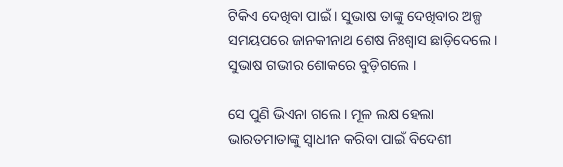ଟିକିଏ ଦେଖିବା ପାଇଁ । ସୁଭାଷ ତାଙ୍କୁ ଦେଖିବାର ଅଳ୍ପ ସମୟପରେ ଜାନ‌କୀନାଥ ଶେଷ ନିଃଶ୍ୱାସ ଛାଡ଼ିଦେଲେ । ସୁଭାଷ ଗଭୀର ଶୋକରେ ବୁଡ଼ିଗଲେ ।

ସେ ପୁଣି ଭିଏନା ଗଲେ । ମୂଳ ଲକ୍ଷ ହେଲା ଭାରତମାତାଙ୍କୁ ସ୍ୱାଧୀନ କରିବା ପାଇଁ ବିଦେଶୀ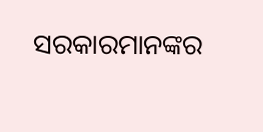ସରକାରମାନଙ୍କର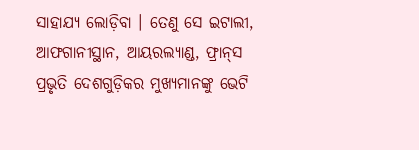ସାହାଯ୍ୟ ଲୋଡ଼ିବା । ତେଣୁ ସେ ଇଟାଲୀ, ଆଫଗାନୀସ୍ଥାନ, ଆୟରଲ୍ୟାଣ୍ଡ, ଫ୍ରାନ୍‌ସ ପ୍ରଭୃତି ଦେଶଗୁଡ଼ିକର ମୁଖ୍ୟମାନଙ୍କୁ ଭେଟି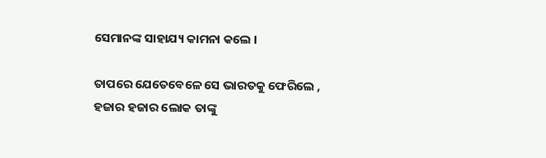ସେମାନଙ୍କ ସାହାଯ୍ୟ କାମନା କଲେ ।

ତାପରେ ଯେତେବେଳେ ସେ ଭାରତକୁ ଫେରିଲେ , ହଜାର ହଜାର ଲୋକ ତାଙ୍କୁ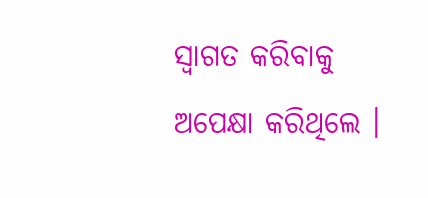ସ୍ୱାଗତ କରିବାକୁ ଅପେକ୍ଷା କରିଥିଲେ ।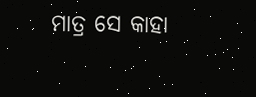ମାତ୍ର ସେ କାହା